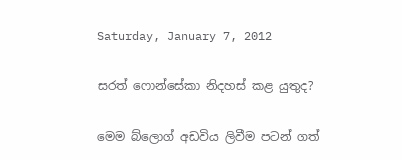Saturday, January 7, 2012

සරත් ෆොන්සේකා නිදහස් කළ යුතුද?

මෙම බ්ලොග් අඩවිය ලිවීම පටන් ගත්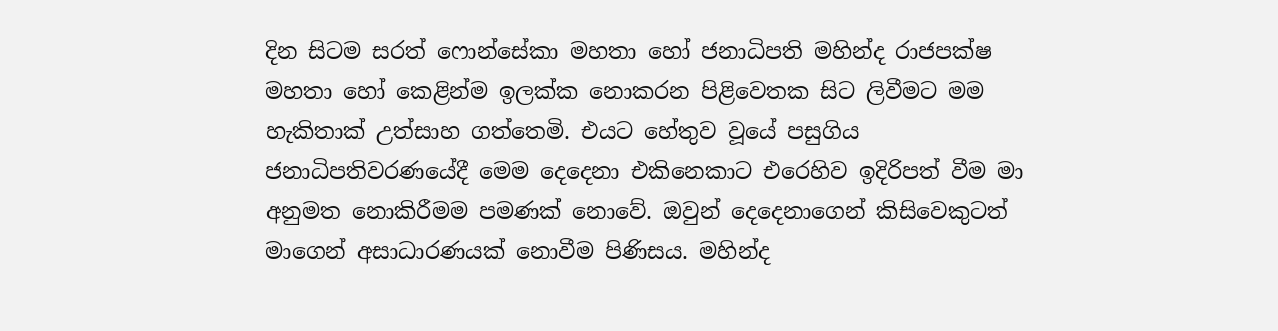දින සිටම සරත් ෆොන්සේකා මහතා හෝ ජනාධිපති මහින්ද රාජපක්ෂ මහතා හෝ කෙළින්ම ඉලක්ක නොකරන පිළිවෙතක සිට ලිවීමට මම හැකිතාක් උත්සාහ ගත්තෙමි. එයට හේතුව වූයේ පසුගිය ජනාධිපතිවරණයේදී මෙම දෙදෙනා එකිනෙකාට එරෙහිව ඉදිරිපත් වීම මා අනුමත නොකිරීමම පමණක් නොවේ. ඔවුන් දෙදෙනාගෙන් කිසිවෙකුටත් මාගෙන් අසාධාරණයක් නොවීම පිණිසය. මහින්ද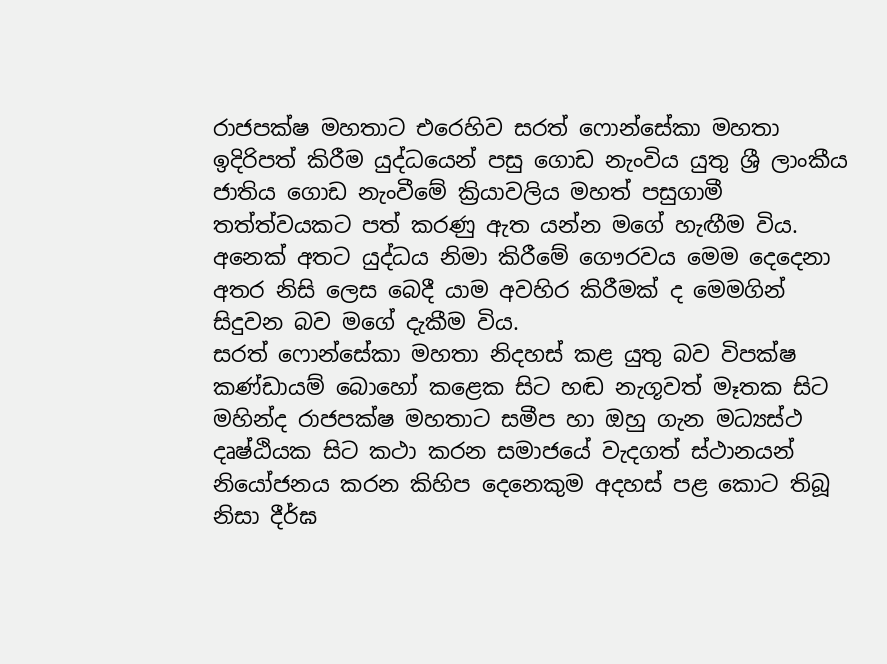රාජපක්ෂ මහතාට එරෙහිව සරත් ෆොන්සේකා මහතා ඉදිරිපත් කිරීම යුද්ධයෙන් පසු ගොඩ නැංවිය යුතු ශ්‍රී ලාංකීය ජාතිය ගොඩ නැංවීමේ ක්‍රියාවලිය මහත් පසුගාමී තත්ත්වයකට පත් කරණු ඇත යන්න මගේ හැඟීම විය. අනෙක් අතට යුද්ධය නිමා කිරීමේ ගෞරවය මෙම දෙදෙනා අතර නිසි ලෙස බෙදී යාම අවහිර කිරීමක් ද මෙමගින් සිදුවන බව මගේ දැකීම විය.
සරත් ෆොන්සේකා මහතා නිදහස් කළ යුතු බව විපක්ෂ කණ්ඩායම් බොහෝ කළෙක සිට හඬ නැගූවත් මෑතක සිට මහින්ද රාජපක්ෂ මහතාට සමීප හා ඔහු ගැන මධ්‍යස්ථ දෘෂ්ඨියක සිට කථා කරන සමාජයේ වැදගත් ස්ථානයන් නියෝජනය කරන කිහිප දෙනෙකුම අදහස් පළ කොට තිබූ නිසා දීර්ඝ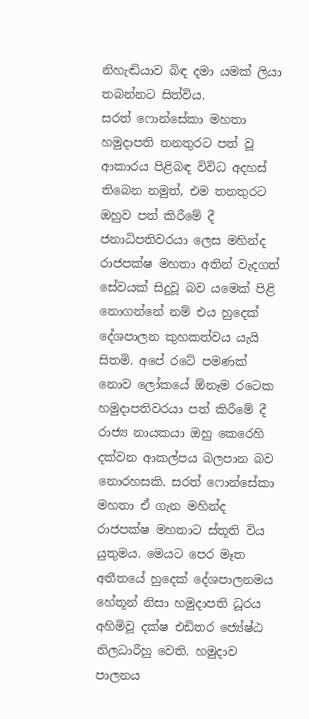නිහැඬියාව බිඳ දමා යමක් ලියා තබන්නට සිත්විය.
සරත් ෆොන්සේකා මහතා හමුදාපති තනතුරට පත් වූ ආකාරය පිළිබඳ විවිධ අදහස් තිබෙන නමුත්, එම තනතුරට ඔහුව පත් කිරීමේ දී ජනාධිපතිවරයා ලෙස මහින්ද රාජපක්ෂ මහතා අතින් වැදගත් සේවයක් සිදුවූ බව යමෙක් පිළි නොගන්නේ නම් එය හුදෙක් දේශපාලන කුහකත්වය යැයි සිතමි. අපේ රටේ පමණක් නොව ලෝකයේ ඕනෑම රටෙක හමුදාපතිවරයා පත් කිරීමේ දී රාජ්‍ය නායකයා ඔහු කෙරෙහි දක්වන ආකල්පය බලපාන බව නොරහසකි. සරත් ෆොන්සේකා මහතා ඒ ගැන මහින්ද රාජපක්ෂ මහතාට ස්තූති විය යුතුමය. මෙයට පෙර මෑත අතීතයේ හුදෙක් දේශපාලනමය හේතූන් නිසා හමුදාපති ධූරය අහිමිවූ දක්ෂ එඩිතර ජ්‍යේෂ්ඨ නිලධාරීහු වෙති. හමුදාව පාලනය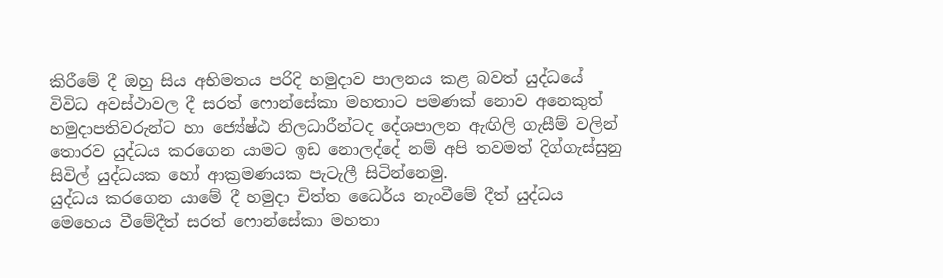කිරීමේ දී ඔහු සිය අභිමතය පරිදි හමුදාව පාලනය කළ බවත් යුද්ධයේ විවිධ අවස්ථාවල දී සරත් ෆොන්සේකා මහතාට පමණක් නොව අනෙකුත් හමුදාපතිවරුන්ට හා ජ්‍යේෂ්ඨ නිලධාරීන්ටද දේශපාලන ඇඟිලි ගැසීම් වලින් තොරව යුද්ධය කරගෙන යාමට ඉඩ නොලද්දේ නම් අපි තවමත් දිග්ගැස්සුනු සිවිල් යුද්ධයක හෝ ආක්‍රමණයක පැටැලී සිටින්නෙමු.
යුද්ධය කරගෙන යාමේ දී හමුදා චිත්ත ධෛර්ය නැංවීමේ දීත් යුද්ධය මෙහෙය වීමේදීත් සරත් ෆොන්සේකා මහතා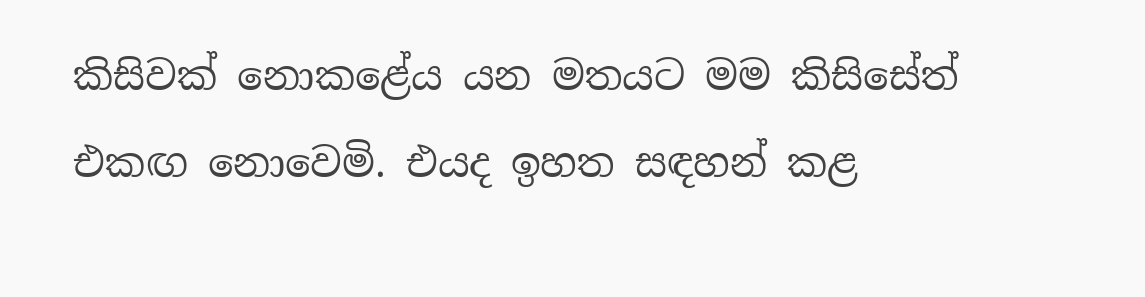කිසිවක් නොකළේය යන මතයට මම කිසිසේත් එකඟ නොවෙමි. එයද ඉහත සඳහන් කළ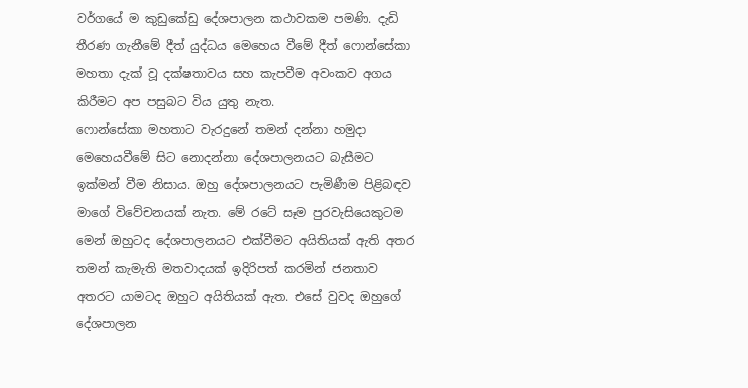වර්ගයේ ම කුඩුකේඩු දේශපාලන කථාවකම පමණි. දැඩි තීරණ ගැනීමේ දීත් යුද්ධය මෙහෙය වීමේ දීත් ෆොන්සේකා මහතා දැක් වූ දක්ෂතාවය සහ කැපවීම අවංකව අගය කිරීමට අප පසුබට විය යුතු නැත.
ෆොන්සේකා මහතාට වැරදුනේ තමන් දන්නා හමුදා මෙහෙයවීමේ සිට නොදන්නා දේශපාලනයට බැසීමට ඉක්මන් වීම නිසාය. ඔහු දේශපාලනයට පැමිණීම පිළිබඳව මාගේ විවේචනයක් නැත. මේ රටේ සෑම පුරවැසියෙකුටම මෙන් ඔහුටද දේශපාලනයට එක්වීමට අයිතියක් ඇති අතර තමන් කැමැති මතවාදයක් ඉදිරිපත් කරමින් ජනතාව අතරට යාමටද ඔහුට අයිතියක් ඇත. එසේ වුවද ඔහුගේ දේශපාලන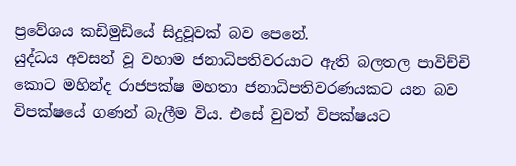ප්‍රවේශය කඩිමුඩියේ සිදුවූවක් බව පෙනේ.
යුද්ධය අවසන් වූ වහාම ජනාධිපතිවරයාට ඇති බලතල පාවිච්චි කොට මහින්ද රාජපක්ෂ මහතා ජනාධිපතිවරණයකට යන බව විපක්ෂයේ ගණන් බැලීම විය. එසේ වුවත් විපක්ෂයට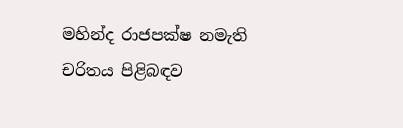මහින්ද රාජපක්ෂ නමැති චරිතය පිළිබඳව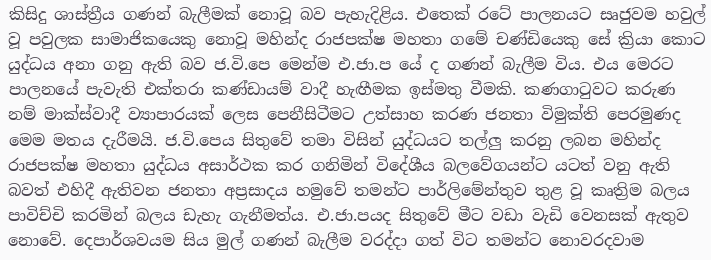කිසිදු ශාස්ත්‍රීය ගණන් බැලීමක් නොවූ බව පැහැදිළිය. එතෙක් රටේ පාලනයට සෘජුවම හවුල් වූ පවුලක සාමාජිකයෙකු නොවූ මහින්ද රාජපක්ෂ මහතා ගමේ චණ්ඩියෙකු සේ ක්‍රියා කොට යුද්ධය අනා ගනු ඇති බව ජ.වි.පෙ මෙන්ම එ.ජා.ප යේ ද ගණන් බැලීම විය. එය මෙරට පාලනයේ පැවැති එක්තරා කණ්ඩායම් වාදී හැඟීමක ඉස්මතු වීමකි. කණගාටුවට කරුණ නම් මාක්ස්වාදී ව්‍යාපාරයක් ලෙස පෙනීසිටීමට උත්සාහ කරණ ජනතා විමුක්ති පෙරමුණද මෙම මතය දැරීමයි. ජ.වි.පෙය සිතුවේ තමා විසින් යුද්ධයට තල්ලු කරනු ලබන මහින්ද රාජපක්ෂ මහතා යුද්ධය අසාර්ථක කර ගනිමින් විදේශීය බලවේගයන්ට යටත් වනු ඇති බවත් එහිදී ඇතිවන ජනතා අප්‍රසාදය හමුවේ තමන්ට පාර්ලිමේන්තුව තුළ වූ කෘත්‍රිම බලය පාවිච්චි කරමින් බලය ඩැහැ ගැනීමත්ය. එ.ජා.පයද සිතුවේ මීට වඩා වැඩි වෙනසක් ඇතුව නොවේ. දෙපාර්ශවයම සිය මුල් ගණන් බැලීම වරද්දා ගත් විට තමන්ට නොවරදවාම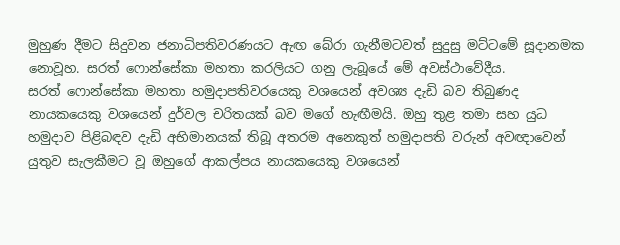මුහුණ දීමට සිදුවන ජනාධිපතිවරණයට ඇඟ බේරා ගැනීමටවත් සුදුසු මට්ටමේ සූදානමක නොවූහ. සරත් ෆොන්සේකා මහතා කරලියට ගනු ලැබූයේ මේ අවස්ථාවේදීය.
සරත් ෆොන්සේකා මහතා හමුදාපතිවරයෙකු වශයෙන් අවශ්‍ය දැඩි බව තිබුණද නායකයෙකු වශයෙන් දුර්වල චරිතයක් බව මගේ හැඟීමයි. ඔහු තුළ තමා සහ යුධ හමුදාව පිළිබඳව දැඩි අභිමානයක් තිබූ අතරම අනෙකුත් හමුදාපති වරුන් අවඥාවෙන් යුතුව සැලකීමට වූ ඔහුගේ ආකල්පය නායකයෙකු වශයෙන්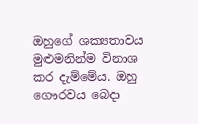ඔහුගේ ශක්‍යතාවය මුළුමනින්ම විනාශ කර දැම්මේය. ඔහු ගෞරවය බෙදා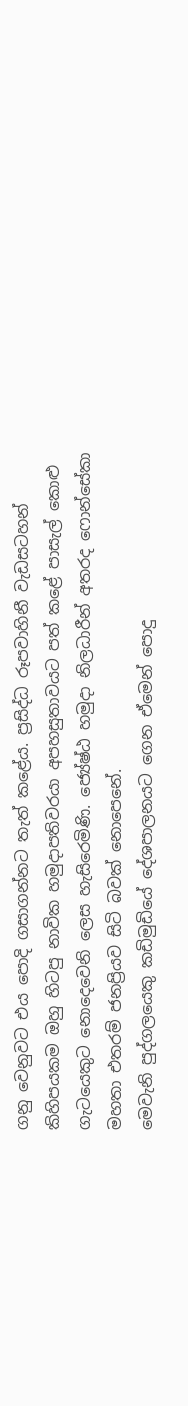ගනු වෙනුවට එය පොදි ගසාගන්නට තැත් කළේය. ප්‍රසිද්ධ රූපවාහිනී වැඩසටහන් කිහිපයකම ඔහු හිටපු නාවික හමුදාපතිවරයා අපහසුතාවයට පත් කළේ පාසැල් කොළු ගැටයෙකුට නොදෙවෙනි ලෙස හැසිරෙමිණි. ජ්‍යේෂ්ඨ හමුදා නිලධාරීන් අතරද ෆොන්සේකා මහතා එතරම් ජනප්‍රියව සිටි බවක් නොපෙනේ.
මෙවැනි පුද්ගලයෙකු කඩිමුඩියේ දේශපාලනයට ගෙන ඒමෙන් පොදු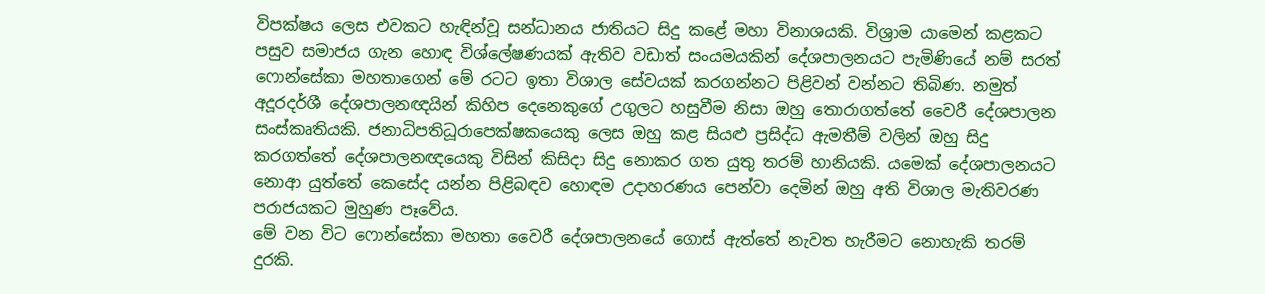විපක්ෂය ලෙස එවකට හැඳින්වූ සන්ධානය ජාතියට සිදු කළේ මහා විනාශයකි. විශ්‍රාම යාමෙන් කළකට පසුව සමාජය ගැන හොඳ විශ්ලේෂණයක් ඇතිව වඩාත් සංයමයකින් දේශපාලනයට පැමිණියේ නම් සරත් ෆොන්සේකා මහතාගෙන් මේ රටට ඉතා විශාල සේවයක් කරගන්නට පිළිවන් වන්නට තිබිණ. නමුත් අදූරදර්ශී දේශපාලනඥයින් කිහිප දෙනෙකුගේ උගුලට හසුවීම නිසා ඔහු තොරාගත්තේ වෛරී දේශපාලන සංස්කෘතියකි. ජනාධිපතිධූරාපෙක්ෂකයෙකු ලෙස ඔහු කළ සියළු ප්‍රසිද්ධ ඇමතීම් වලින් ඔහු සිදු කරගත්තේ දේශපාලනඥයෙකු විසින් කිසිදා සිදු නොකර ගත යුතු තරම් හානියකි. යමෙක් දේශපාලනයට නොආ යුත්තේ කෙසේද යන්න පිළිබඳව හොඳම උදාහරණය පෙන්වා දෙමින් ඔහු අති විශාල මැතිවරණ පරාජයකට මුහුණ පෑවේය.
මේ වන විට ෆොන්සේකා මහතා වෛරී දේශපාලනයේ ගොස් ඇත්තේ නැවත හැරීමට නොහැකි තරම් දුරකි.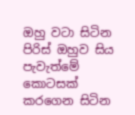ඔහු වටා සිටින පිරිස් ඔහුව සිය පැවැත්මේ කොටසක් කරගෙන සිටින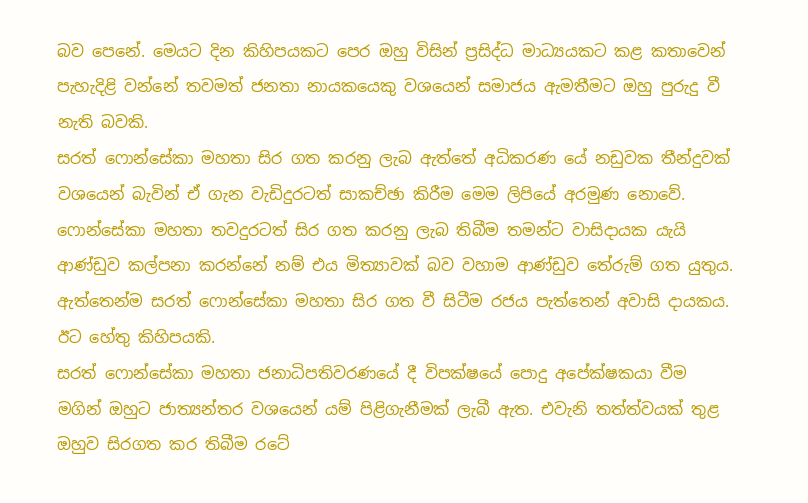බව පෙනේ. මෙයට දින කිහිපයකට පෙර ඔහු විසින් ප්‍රසිද්ධ මාධ්‍යයකට කළ කතාවෙන් පැහැදිළි වන්නේ තවමත් ජනතා නායකයෙකු වශයෙන් සමාජය ඇමතීමට ඔහු පුරුදු වී නැති බවකි.
සරත් ෆොන්සේකා මහතා සිර ගත කරනු ලැබ ඇත්තේ අධිකරණ යේ නඩුවක තීන්දුවක් වශයෙන් බැවින් ඒ ගැන වැඩිදුරටත් සාකච්ඡා කිරීම මෙම ලිපියේ අරමුණ නොවේ. ෆොන්සේකා මහතා තවදුරටත් සිර ගත කරනු ලැබ තිබීම තමන්ට වාසිදායක යැයි ආණ්ඩුව කල්පනා කරන්නේ නම් එය මිත්‍යාවක් බව වහාම ආණ්ඩුව තේරුම් ගත යුතුය. ඇත්තෙන්ම සරත් ෆොන්සේකා මහතා සිර ගත වී සිටීම රජය පැත්තෙන් අවාසි දායකය. ඊට හේතු කිහිපයකි.
සරත් ෆොන්සේකා මහතා ජනාධිපතිවරණයේ දී විපක්ෂයේ පොදු අපේක්ෂකයා වීම මගින් ඔහුට ජාත්‍යන්තර වශයෙන් යම් පිළිගැනීමක් ලැබී ඇත. එවැනි තත්ත්වයක් තුළ ඔහුව සිරගත කර තිබීම රටේ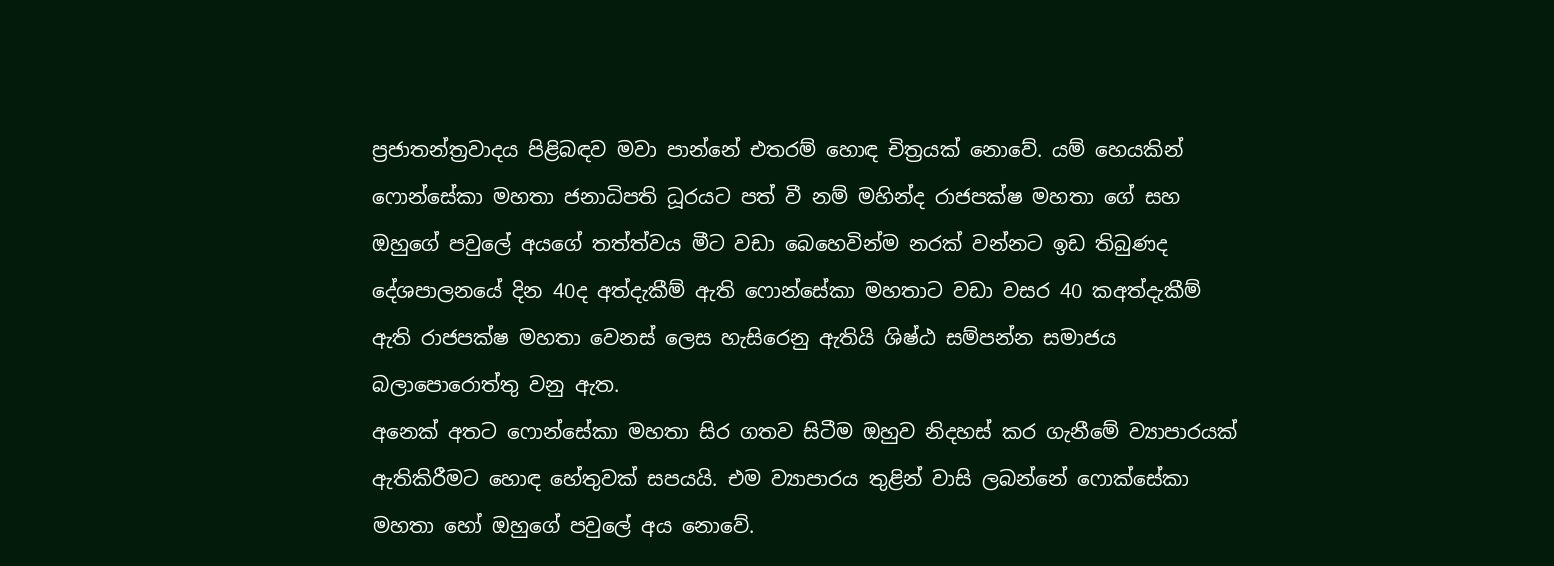ප්‍රජාතන්ත්‍රවාදය පිළිබඳව මවා පාන්නේ එතරම් හොඳ චිත්‍රයක් නොවේ. යම් හෙයකින් ෆොන්සේකා මහතා ජනාධිපති ධූරයට පත් වී නම් මහින්ද රාජපක්ෂ මහතා ගේ සහ ඔහුගේ පවුලේ අයගේ තත්ත්වය මීට වඩා බෙහෙවින්ම නරක් වන්නට ඉඩ තිබුණද දේශපාලනයේ දින 40ද අත්දැකීම් ඇති ෆොන්සේකා මහතාට වඩා වසර 40 කඅත්දැකීම් ඇති රාජපක්ෂ මහතා වෙනස් ලෙස හැසිරෙනු ඇතියි ශිෂ්ඨ සම්පන්න සමාජය බලාපොරොත්තු වනු ඇත.
අනෙක් අතට ෆොන්සේකා මහතා සිර ගතව සිටීම ඔහුව නිදහස් කර ගැනීමේ ව්‍යාපාරයක් ඇතිකිරීමට හොඳ හේතුවක් සපයයි. එම ව්‍යාපාරය තුළින් වාසි ලබන්නේ ෆොක්සේකා මහතා හෝ ඔහුගේ පවුලේ අය නොවේ.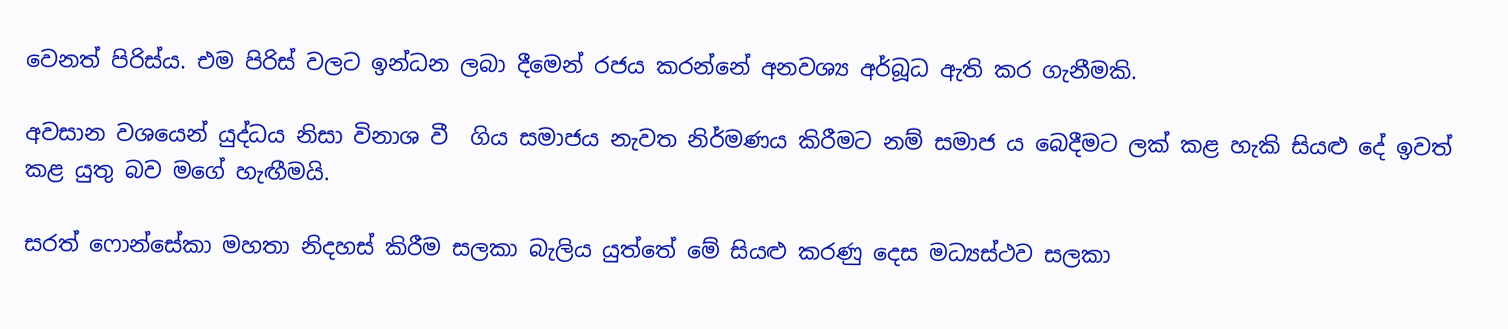වෙනත් පිරිස්ය. එම පිරිස් වලට ඉන්ධන ලබා දීමෙන් රජය කරන්නේ අනවශ්‍ය අර්බූධ ඇති කර ගැනීමකි.

අවසාන වශයෙන් යුද්ධය නිසා විනාශ වී  ගිය සමාජය නැවත නිර්මණය කිරීමට නම් සමාජ ය බෙදීමට ලක් කළ හැකි සියළු දේ ඉවත් කළ යුතු බව මගේ හැඟීමයි.

සරත් ෆොන්සේකා මහතා නිදහස් කිරීම සලකා බැලිය යුත්තේ මේ සියළු කරණු දෙස මධ්‍යස්ථව සලකා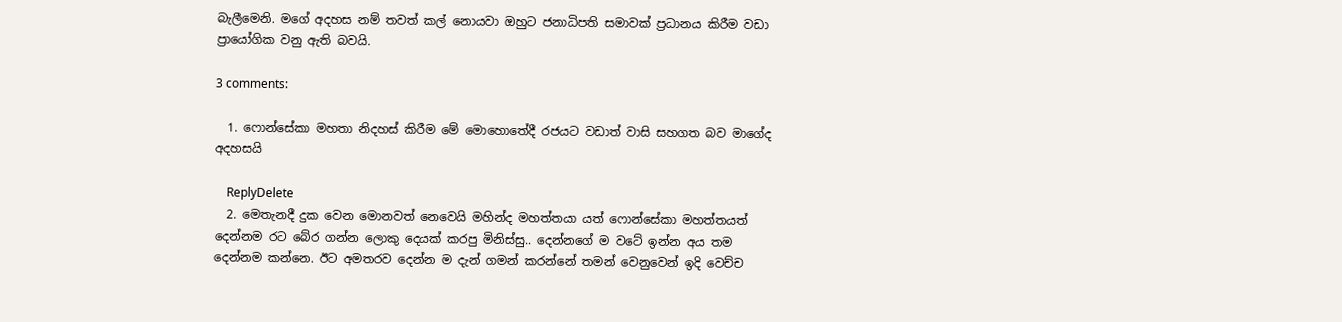බැලීමෙනි. මගේ අදහස නම් තවත් කල් නොයවා ඔහුට ජනාධිපති සමාවක් ප්‍රධානය කිරීම වඩා ප්‍රායෝගික වනු ඇති බවයි.

3 comments:

  1. ෆොන්සේකා මහතා නිදහස් කිරීම මේ මොහොතේදී රජයට වඩාත් වාසි සහගත බව මාගේද අදහසයි

    ReplyDelete
  2. මෙතැනදී දුක වෙන මොනවත් නෙවෙයි මහින්ද මහත්තයා යත් ෆොන්සේකා මහත්තයත් දෙන්නම රට බේර ගන්න ලොකු දෙයක් කරපු මිනිස්සු.. දෙන්නගේ ම වටේ ඉන්න අය තම දෙන්නම කන්නෙ. ඊට අමතරව දෙන්න ම දැන් ගමන් කරන්නේ තමන් වෙනුවෙන් ඉදි වෙච්ච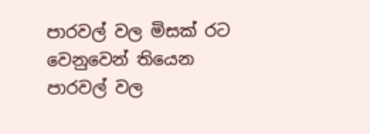පාරවල් වල මිසක් රට වෙනුවෙන් තියෙන පාරවල් වල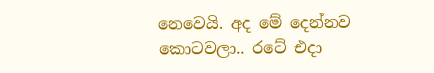නෙවෙයි. අද මේ දෙන්නව කොටවලා.. රටේ එදා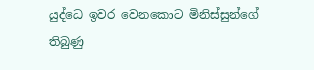යුද්ධෙ ඉවර වෙනකොට මිනිස්සුන්ගේ තිබුණු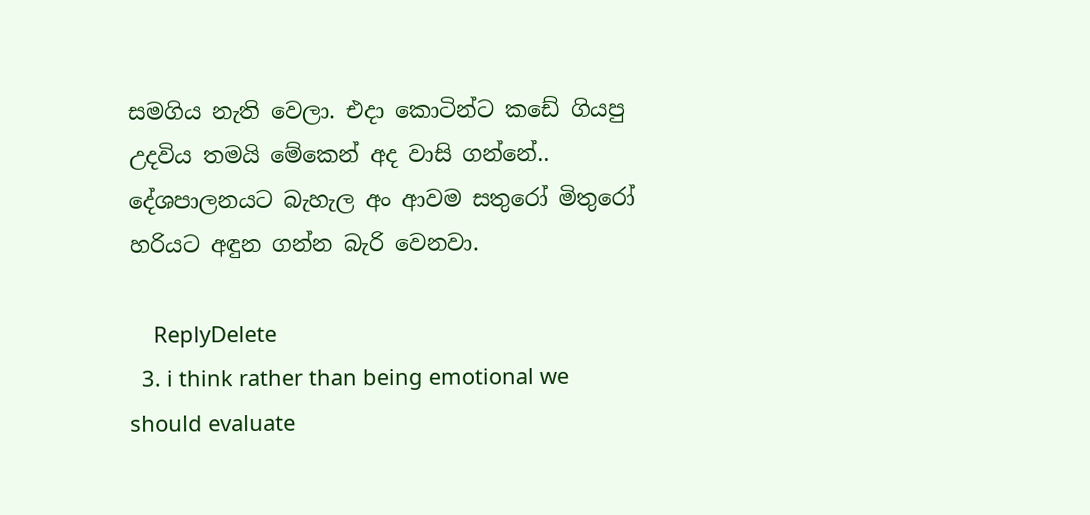සමගිය නැති වෙලා. එදා කොටින්ට කඩේ ගියපු උදවිය තමයි මේකෙන් අද වාසි ගන්නේ.. දේශපාලනයට බැහැල අං ආවම සතුරෝ මිතුරෝ හරියට අඳුන ගන්න බැරි වෙනවා.

    ReplyDelete
  3. i think rather than being emotional we should evaluate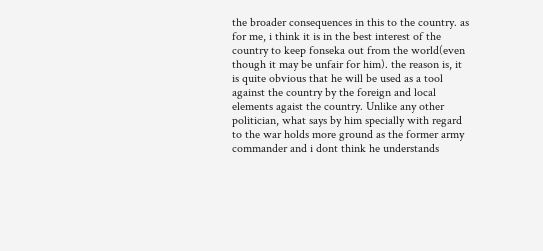the broader consequences in this to the country. as for me, i think it is in the best interest of the country to keep fonseka out from the world(even though it may be unfair for him). the reason is, it is quite obvious that he will be used as a tool against the country by the foreign and local elements agaist the country. Unlike any other politician, what says by him specially with regard to the war holds more ground as the former army commander and i dont think he understands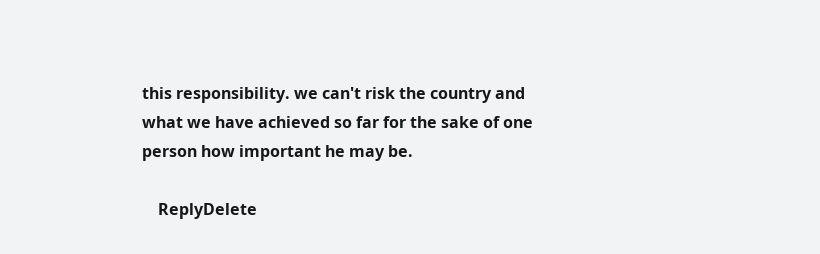this responsibility. we can't risk the country and what we have achieved so far for the sake of one person how important he may be.

    ReplyDelete